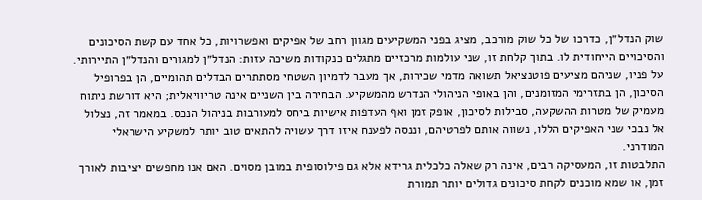שוק הנדל״ן, כדרכו של כל שוק מורכב, מציג בפני המשקיעים מגוון רחב של אפיקים ואפשרויות, כל אחד עם קשת הסיכונים והסיכויים הייחודית לו. בתוך קלחת זו, שני עולמות מרכזיים מתגלים כנקודות משיכה עזות: הנדל״ן למגורים והנדל״ן התיירותי. על פניו, שניהם מציעים פוטנציאל תשואה מדמי שכירות, אך מעבר לדמיון השטחי מסתתרים הבדלים תהומיים, הן בפרופיל הסיכון, הן בתזרימי המזומנים, והן באופי הניהולי הנדרש מהמשקיע. הבחירה בין השניים אינה טריוויאלית; היא דורשת ניתוח מעמיק של מטרות ההשקעה, סבילות לסיכון, אופק זמן ואף העדפות אישיות ביחס למעורבות בניהול הנכס. במאמר זה, נצלול אל נבכי שני האפיקים הללו, נשווה אותם לפרטיהם, וננסה לפענח איזו דרך עשויה להתאים טוב יותר למשקיע הישראלי המודרני.
התלבטות זו, המעסיקה רבים, אינה רק שאלה כלכלית גרידא אלא גם פילוסופית במובן מסוים. האם אנו מחפשים יציבות לאורך זמן, או שמא מוכנים לקחת סיכונים גדולים יותר תמורת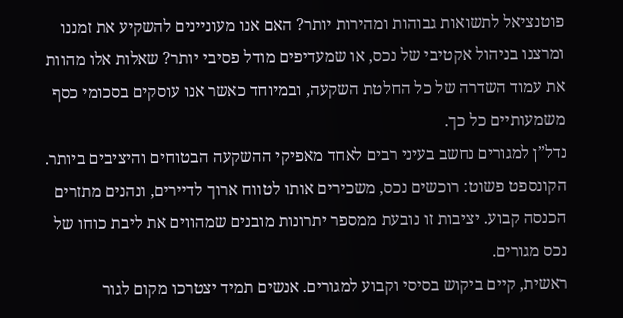פוטנציאל לתשואות גבוהות ומהירות יותר? האם אנו מעוניינים להשקיע את זמננו ומרצנו בניהול אקטיבי של נכס, או שמעדיפים מודל פסיבי יותר? שאלות אלו מהוות את עמוד השדרה של כל החלטת השקעה, ובמיוחד כאשר אנו עוסקים בסכומי כסף משמעותיים כל כך.
נדל”ן למגורים נחשב בעיני רבים לאחד מאפיקי ההשקעה הבטוחים והיציבים ביותר. הקונספט פשוט: רוכשים נכס, משכירים אותו לטווח ארוך לדיירים, ונהנים מתזרים הכנסה קבוע. יציבות זו נובעת ממספר יתרונות מובנים שמהווים את ליבת כוחו של נכס מגורים.
ראשית, קיים ביקוש בסיסי וקבוע למגורים. אנשים תמיד יצטרכו מקום לגור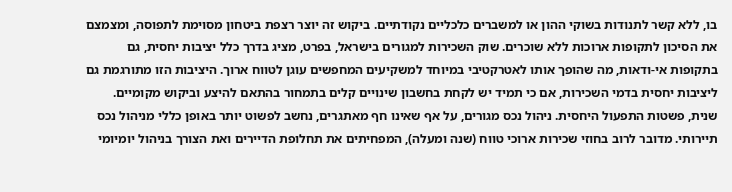בו, ללא קשר לתנודות בשוקי ההון או למשברים כלכליים נקודתיים. ביקוש זה יוצר רצפת ביטחון מסוימת לתפוסה, ומצמצם את הסיכון לתקופות ארוכות ללא שוכרים. שוק השכירות למגורים בישראל, בפרט, מציג בדרך כלל יציבות יחסית, גם בתקופות אי-ודאות, מה שהופך אותו לאטרקטיבי במיוחד למשקיעים המחפשים עוגן לטווח ארוך. היציבות הזו מתורגמת גם ליציבות יחסית בדמי השכירות, אם כי תמיד יש לקחת בחשבון שינויים קלים בתמחור בהתאם להיצע וביקוש מקומיים.
שנית, פשטות התפעול היחסית. ניהול נכס מגורים, על אף שאינו חף מאתגרים, נחשב לפשוט יותר באופן כללי מניהול נכס תיירותי. מדובר לרוב בחוזי שכירות ארוכי טווח (שנה ומעלה), המפחיתים את תחלופת הדיירים ואת הצורך בניהול יומיומי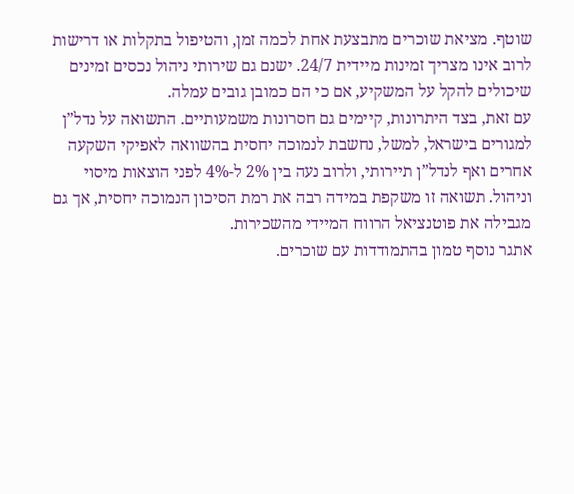שוטף. מציאת שוכרים מתבצעת אחת לכמה זמן, והטיפול בתקלות או דרישות לרוב אינו מצריך זמינות מיידית 24/7. ישנם גם שירותי ניהול נכסים זמינים שיכולים להקל על המשקיע, אם כי הם כמובן גובים עמלה.
עם זאת, בצד היתרונות, קיימים גם חסרונות משמעותיים. התשואה על נדל”ן למגורים בישראל, למשל, נחשבת לנמוכה יחסית בהשוואה לאפיקי השקעה אחרים ואף לנדל”ן תיירותי, ולרוב נעה בין 2% ל-4% לפני הוצאות מיסוי וניהול. תשואה זו משקפת במידה רבה את רמת הסיכון הנמוכה יחסית, אך גם מגבילה את פוטנציאל הרווח המיידי מהשכירות.
אתגר נוסף טמון בהתמודדות עם שוכרים.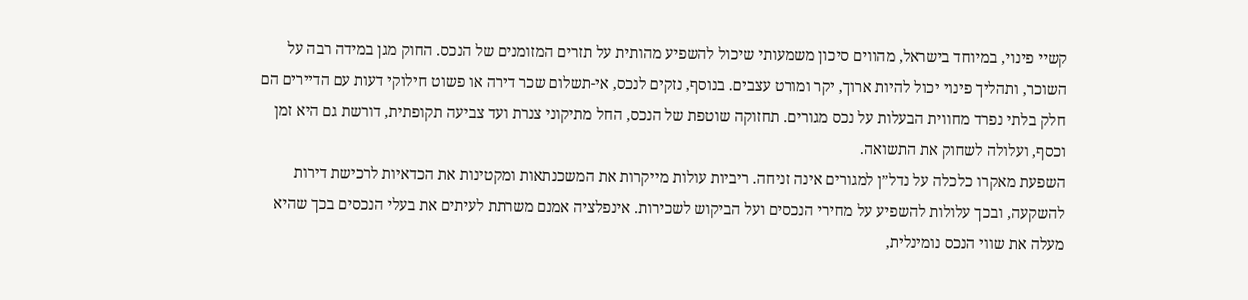קשיי פינוי, במיוחד בישראל, מהווים סיכון משמעותי שיכול להשפיע מהותית על תזרים המזומנים של הנכס. החוק מגן במידה רבה על השוכר, ותהליך פינוי יכול להיות ארוך, יקר ומורט עצבים. בנוסף, נזקים לנכס, אי-תשלום שכר דירה או פשוט חילוקי דעות עם הדיירים הם חלק בלתי נפרד מחווית הבעלות על נכס מגורים. תחזוקה שוטפת של הנכס, החל מתיקוני צנרת ועד צביעה תקופתית, דורשת גם היא זמן וכסף, ועלולה לשחוק את התשואה.
השפעת מאקרו כלכלה על נדל”ן למגורים אינה זניחה. ריביות עולות מייקרות את המשכנתאות ומקטינות את הכדאיות לרכישת דירות להשקעה, ובכך עלולות להשפיע על מחירי הנכסים ועל הביקוש לשכירות. אינפלציה אמנם משרתת לעיתים את בעלי הנכסים בכך שהיא מעלה את שווי הנכס נומינלית,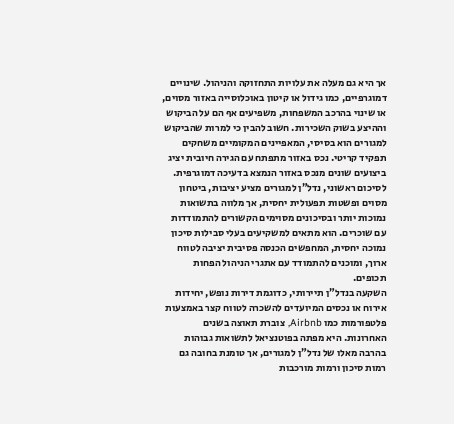אך היא גם מעלה את עלויות התחזוקה והניהול. שינויים דמוגרפיים, כמו גידול או קיטון באוכלוסייה באזור מסוים, או שינוי בהרכב המשפחות, משפיעים אף הם על הביקוש וההיצע בשוק השכירות. חשוב להבין כי למרות שהביקוש למגורים הוא בסיסי, המאפיינים המקומיים משחקים תפקיד קריטי. נכס באזור מתפתח עם הגירה חיובית יציג ביצועים שונים מנכס באזור הנמצא בדעיכה דמוגרפית.
לסיכום ראשוני, נדל”ן למגורים מציע יציבות, ביטחון מסוים ופשטות תפעולית יחסית, אך מלווה בתשואות נמוכות יותר ובסיכונים מסוימים הקשורים להתמודדות עם שוכרים. הוא מתאים למשקיעים בעלי סבילות סיכון נמוכה יחסית, המחפשים הכנסה פסיבית יציבה לטווח ארוך, ומוכנים להתמודד עם אתגרי הניהול הפחות תכופים.
השקעה בנדל”ן תיירותי, כדוגמת דירות נופש, יחידות אירוח או נכסים המיועדים להשכרה לטווח קצר באמצעות פלטפורמות כמו Airbnb, צוברת תאוצה בשנים האחרונות. היא מפתה בפוטנציאל לתשואות גבוהות בהרבה מאלו של נדל”ן למגורים, אך טומנת בחובה גם רמות סיכון ורמות מורכבות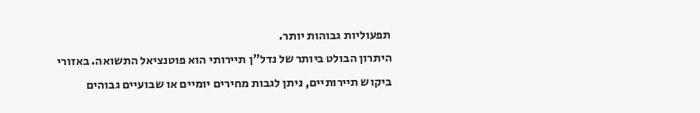תפעוליות גבוהות יותר.
היתרון הבולט ביותר של נדל”ן תיירותי הוא פוטנציאל התשואה. באזורי ביקוש תיירותיים, ניתן לגבות מחירים יומיים או שבועיים גבוהים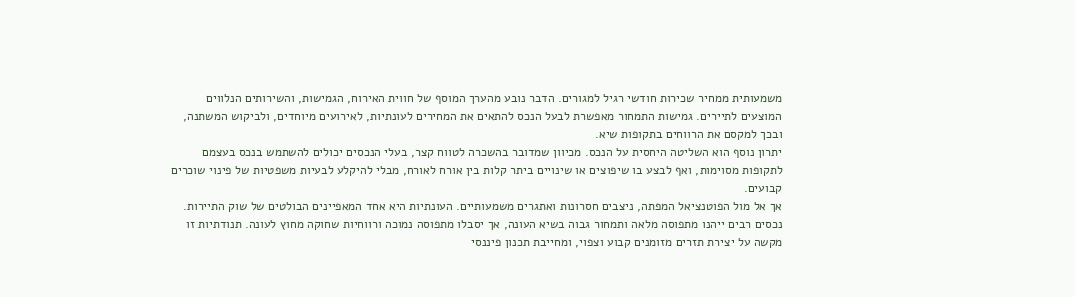משמעותית ממחיר שכירות חודשי רגיל למגורים. הדבר נובע מהערך המוסף של חווית האירוח, הגמישות, והשירותים הנלווים המוצעים לתיירים. גמישות התמחור מאפשרת לבעל הנכס להתאים את המחירים לעונתיות, לאירועים מיוחדים, ולביקוש המשתנה, ובכך למקסם את הרווחים בתקופות שיא.
יתרון נוסף הוא השליטה היחסית על הנכס. מכיוון שמדובר בהשכרה לטווח קצר, בעלי הנכסים יכולים להשתמש בנכס בעצמם לתקופות מסוימות, ואף לבצע בו שיפוצים או שינויים ביתר קלות בין אורח לאורח, מבלי להיקלע לבעיות משפטיות של פינוי שוכרים קבועים.
אך אל מול הפוטנציאל המפתה, ניצבים חסרונות ואתגרים משמעותיים. העונתיות היא אחד המאפיינים הבולטים של שוק התיירות. נכסים רבים ייהנו מתפוסה מלאה ותמחור גבוה בשיא העונה, אך יסבלו מתפוסה נמוכה ורווחיות שחוקה מחוץ לעונה. תנודתיות זו מקשה על יצירת תזרים מזומנים קבוע וצפוי, ומחייבת תכנון פיננסי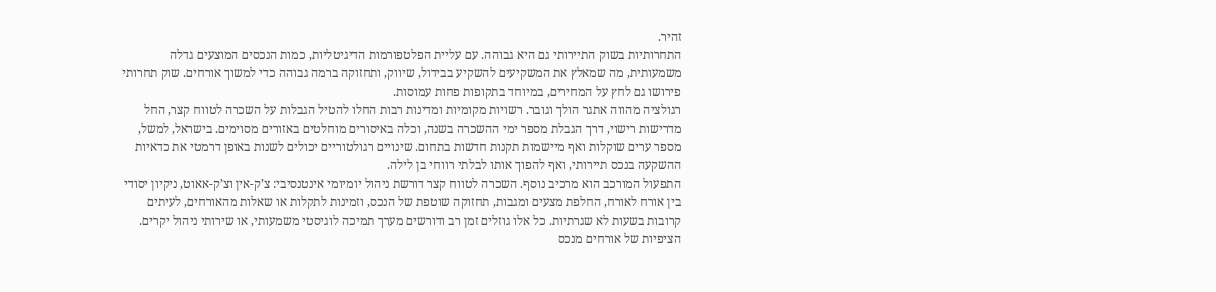זהיר.
התחרותיות בשוק התיירותי גם היא גבוהה. עם עליית הפלטפורמות הדיגיטליות, כמות הנכסים המוצעים גדלה משמעותית, מה שמאלץ את המשקיעים להשקיע בבידול, שיווק, ותחזוקה ברמה גבוהה כדי למשוך אורחים. שוק תחרותי פירושו גם לחץ על המחירים, במיוחד בתקופות פחות עמוסות.
רגולציה מהווה אתגר הולך וגובר. רשויות מקומיות ומדינות רבות החלו להטיל הגבלות על השכרה לטווח קצר, החל מדרישות רישוי, דרך הגבלת מספר ימי ההשכרה בשנה, וכלה באיסורים מוחלטים באזורים מסוימים. בישראל, למשל, מספר ערים שוקלות ואף מיישמות תקנות חדשות בתחום. שינויים רגולטוריים יכולים לשנות באופן דרמטי את כדאיות ההשקעה בנכס תיירותי, ואף להפוך אותו לבלתי רווחי בן לילה.
התפעול המורכב הוא מרכיב נוסף. השכרה לטווח קצר דורשת ניהול יומיומי אינטנסיבי: צ’ק-אין וצ’ק-אאוט, ניקיון יסודי בין אורח לאורח, החלפת מצעים ומגבות, תחזוקה שוטפת של הנכס, וזמינות לתקלות או שאלות מהאורחים, לעיתים קרובות בשעות לא שגרתיות. כל אלו גוזלים זמן רב ודורשים מערך תמיכה לוגיסטי משמעותי, או שירותי ניהול יקרים. הציפיות של אורחים מנכס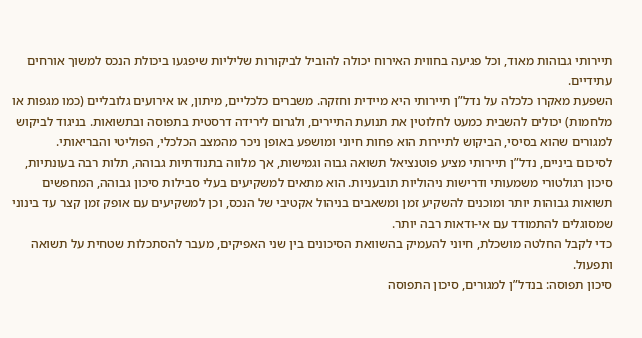תיירותי גבוהות מאוד, וכל פגיעה בחווית האירוח יכולה להוביל לביקורות שליליות שיפגעו ביכולת הנכס למשוך אורחים עתידיים.
השפעת מאקרו כלכלה על נדל”ן תיירותי היא מיידית וחזקה. משברים כלכליים, מיתון, או אירועים גלובליים (כמו מגפות או מלחמות) יכולים להשבית כמעט לחלוטין את תנועת התיירים, ולגרום לירידה דרסטית בתפוסה ובתשואות. בניגוד לביקוש למגורים שהוא בסיסי, הביקוש לתיירות הוא פחות חיוני ומושפע באופן ניכר מהמצב הכלכלי, הפוליטי והבריאותי.
לסיכום ביניים, נדל”ן תיירותי מציע פוטנציאל תשואה גבוה וגמישות, אך מלווה בתנודתיות גבוהה, תלות רבה בעונתיות, סיכון רגולטורי משמעותי ודרישות ניהוליות תובעניות. הוא מתאים למשקיעים בעלי סבילות סיכון גבוהה, המחפשים תשואות גבוהות יותר ומוכנים להשקיע זמן ומשאבים בניהול אקטיבי של הנכס, וכן למשקיעים עם אופק זמן קצר עד בינוני שמסוגלים להתמודד עם אי-ודאות רבה יותר.
כדי לקבל החלטה מושכלת, חיוני להעמיק בהשוואת הסיכונים בין שני האפיקים, מעבר להסתכלות שטחית על תשואה ותפעול.
סיכון תפוסה: בנדל”ן למגורים, סיכון התפוסה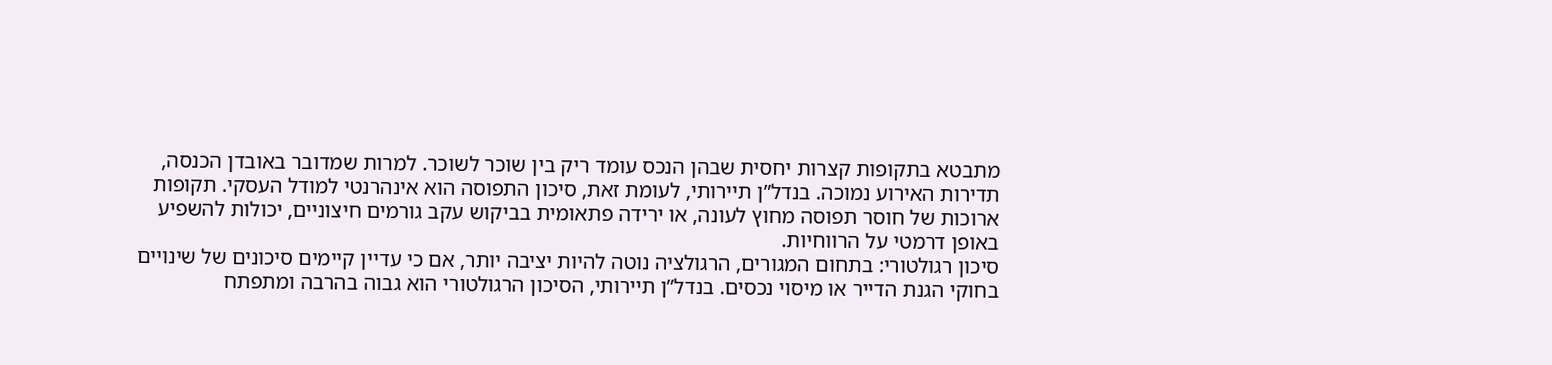מתבטא בתקופות קצרות יחסית שבהן הנכס עומד ריק בין שוכר לשוכר. למרות שמדובר באובדן הכנסה, תדירות האירוע נמוכה. בנדל”ן תיירותי, לעומת זאת, סיכון התפוסה הוא אינהרנטי למודל העסקי. תקופות ארוכות של חוסר תפוסה מחוץ לעונה, או ירידה פתאומית בביקוש עקב גורמים חיצוניים, יכולות להשפיע באופן דרמטי על הרווחיות.
סיכון רגולטורי: בתחום המגורים, הרגולציה נוטה להיות יציבה יותר, אם כי עדיין קיימים סיכונים של שינויים בחוקי הגנת הדייר או מיסוי נכסים. בנדל”ן תיירותי, הסיכון הרגולטורי הוא גבוה בהרבה ומתפתח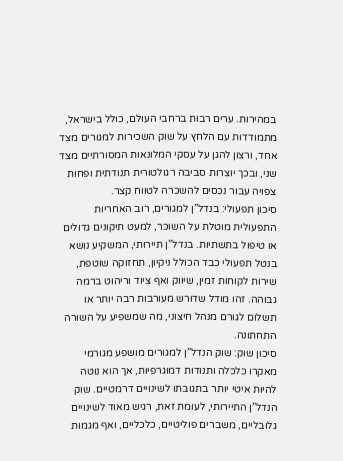במהירות. ערים רבות ברחבי העולם, כולל בישראל, מתמודדות עם הלחץ על שוק השכירות למגורים מצד אחד, ורצון להגן על עסקי המלונאות המסורתיים מצד שני, ובכך יוצרות סביבה רגולטורית תנודתית ופחות צפויה עבור נכסים להשכרה לטווח קצר.
סיכון תפעולי: בנדל”ן למגורים, רוב האחריות התפעולית מוטלת על השוכר, למעט תיקונים גדולים או טיפול בתשתיות. בנדל”ן תיירותי, המשקיע נושא בנטל תפעולי כבד הכולל ניקיון, תחזוקה שוטפת, שירות לקוחות זמין, שיווק ואף ציוד וריהוט ברמה גבוהה. זהו מודל שדורש מעורבות רבה יותר או תשלום לגורם מנהל חיצוני, מה שמשפיע על השורה התחתונה.
סיכון שוק: שוק הנדל”ן למגורים מושפע מגורמי מאקרו כלכלה ותנודות דמוגרפיות, אך הוא נוטה להיות איטי יותר בתגובתו לשינויים דרמטיים. שוק הנדל”ן התיירותי, לעומת זאת, רגיש מאוד לשינויים גלובליים, משברים פוליטיים, כלכליים, ואף מגמות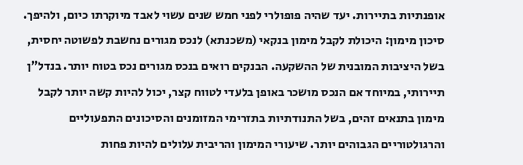אופנתיות בתיירות. יעד שהיה פופולרי לפני חמש שנים עשוי לאבד מיוקרתו כיום, ולהיפך.
סיכון מימון: היכולת לקבל מימון בנקאי (משכנתא) לנכס מגורים נחשבת לפשוטה יחסית, בשל היציבות המובנית של ההשקעה. הבנקים רואים בנכס מגורים נכס בטוח יותר. בנדל”ן תיירותי, במיוחד אם הנכס מושכר באופן בלעדי לטווח קצר, יכול להיות קשה יותר לקבל מימון בתנאים זהים, בשל התנודתיות בתזרימי המזומנים והסיכונים התפעוליים והרגולטוריים הגבוהים יותר. שיעורי המימון והריבית עלולים להיות פחות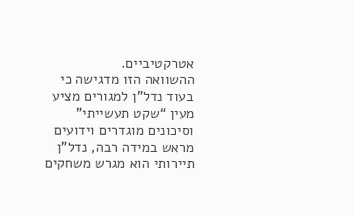אטרקטיביים.
ההשוואה הזו מדגישה כי בעוד נדל”ן למגורים מציע מעין “שקט תעשייתי” וסיכונים מוגדרים וידועים מראש במידה רבה, נדל”ן תיירותי הוא מגרש משחקים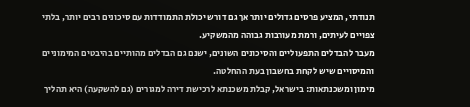תנודתי, המציע פרסים גדולים יותר אך גם דורש יכולת התמודדות עם סיכונים רבים יותר, בלתי צפויים לעיתים, ורמת מעורבות גבוהה מהמשקיע.
מעבר להבדלים התפעוליים והסיכונים השונים, ישנם גם הבדלים מהותיים בהיבטים המימוניים והמיסויים שיש לקחת בחשבון בעת ההחלטה.
מימון ומשכנתאות: בישראל, קבלת משכנתא לרכישת דירה למגורים (גם להשקעה) היא תהליך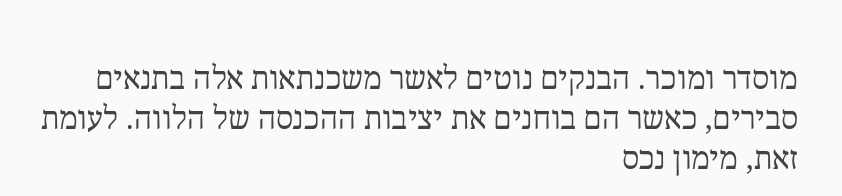מוסדר ומוכר. הבנקים נוטים לאשר משכנתאות אלה בתנאים סבירים, כאשר הם בוחנים את יציבות ההכנסה של הלווה. לעומת זאת, מימון נכס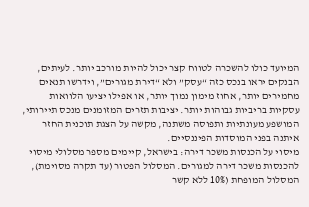המיועד כולו להשכרה לטווח קצר יכול להיות מורכב יותר. לעיתים, הבנקים יראו בנכס כזה “עסק” ולא “דירת מגורים”, וידרשו תנאים מחמירים יותר, אחוז מימון נמוך יותר, או אפילו יציעו הלוואות עסקיות בריביות גבוהות יותר. יציבות תזרים המזומנים מנכס תיירותי, המושפע מעונתיות ותפוסה משתנה, מקשה על הצגת תוכנית החזר איתנה בפני המוסדות הפיננסיים.
מיסוי על הכנסות משכר דירה: בישראל, קיימים מספר מסלולי מיסוי להכנסות משכר דירה למגורים. המסלול הפטור (עד תקרה מסוימת), המסלול המופחת (10% ללא קשר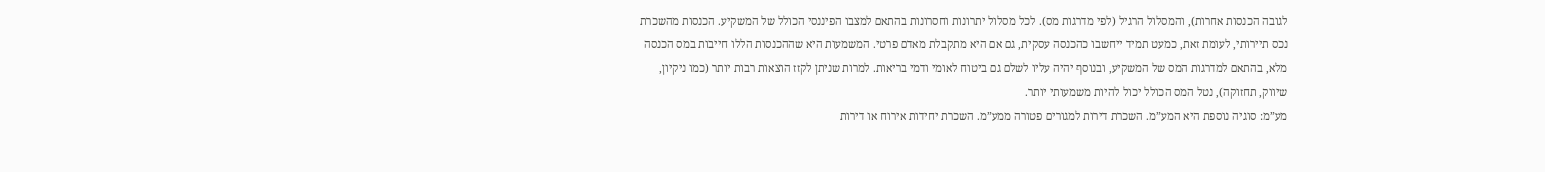לגובה הכנסות אחרות), והמסלול הרגיל (לפי מדרגות מס). לכל מסלול יתרונות וחסרונות בהתאם למצבו הפיננסי הכולל של המשקיע. הכנסות מהשכרת נכס תיירותי, לעומת זאת, כמעט תמיד ייחשבו כהכנסה עסקית, גם אם היא מתקבלת מאדם פרטי. המשמעות היא שההכנסות הללו חייבות במס הכנסה מלא, בהתאם למדרגות המס של המשקיע, ובנוסף יהיה עליו לשלם גם ביטוח לאומי ודמי בריאות. למרות שניתן לקזז הוצאות רבות יותר (כמו ניקיון, שיווק, תחזוקה), נטל המס הכולל יכול להיות משמעותי יותר.
מע”מ: סוגיה נוספת היא המע”מ. השכרת דירות למגורים פטורה ממע”מ. השכרת יחידות אירוח או דירות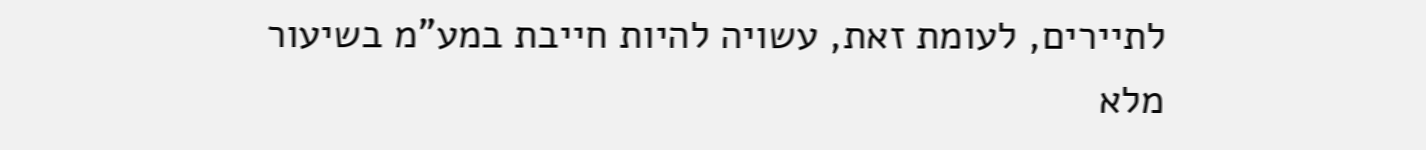לתיירים, לעומת זאת, עשויה להיות חייבת במע”מ בשיעור מלא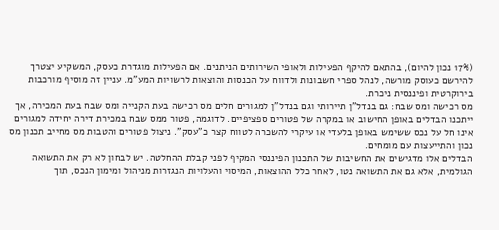(17% נכון להיום), בהתאם להיקף הפעילות ולאופי השירותים הניתנים. אם הפעילות מוגדרת כעסק, המשקיע יצטרך להירשם כעוסק מורשה, לנהל ספרי חשבונות ולדווח על הכנסות והוצאות לרשויות המע”מ. עניין זה מוסיף מורכבות בירוקרטית ופיננסית ניכרת.
מס רכישה ומס שבח: גם בנדל”ן תיירותי וגם בנדל”ן למגורים חלים מס רכישה בעת הקנייה ומס שבח בעת המכירה, אך ייתכנו הבדלים באופן החישוב או במקרה של פטורים ספציפיים. לדוגמה, פטור ממס שבח במכירת דירה יחידה למגורים אינו חל על נכס ששימש באופן בלעדי או עיקרי להשכרה לטווח קצר כ”עסק”. ניצול פטורים והטבות מס מחייב תכנון מס נכון והתייעצות עם מומחים.
הבדלים אלו מדגישים את החשיבות של התכנון הפיננסי המקיף לפני קבלת ההחלטה. יש לבחון לא רק את התשואה הגולמית, אלא גם את התשואה נטו, לאחר כלל ההוצאות, המיסוי והעלויות הנגזרות מניהול ומימון הנכס, תוך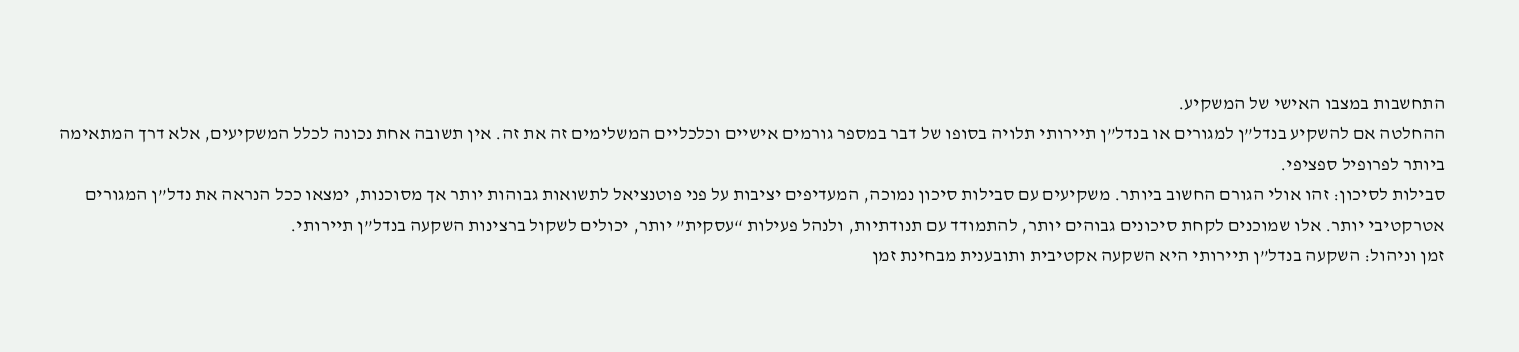התחשבות במצבו האישי של המשקיע.
ההחלטה אם להשקיע בנדל”ן למגורים או בנדל”ן תיירותי תלויה בסופו של דבר במספר גורמים אישיים וכלכליים המשלימים זה את זה. אין תשובה אחת נכונה לכלל המשקיעים, אלא דרך המתאימה ביותר לפרופיל ספציפי.
סבילות לסיכון: זהו אולי הגורם החשוב ביותר. משקיעים עם סבילות סיכון נמוכה, המעדיפים יציבות על פני פוטנציאל לתשואות גבוהות יותר אך מסוכנות, ימצאו ככל הנראה את נדל”ן המגורים אטרקטיבי יותר. אלו שמוכנים לקחת סיכונים גבוהים יותר, להתמודד עם תנודתיות, ולנהל פעילות “עסקית” יותר, יכולים לשקול ברצינות השקעה בנדל”ן תיירותי.
זמן וניהול: השקעה בנדל”ן תיירותי היא השקעה אקטיבית ותובענית מבחינת זמן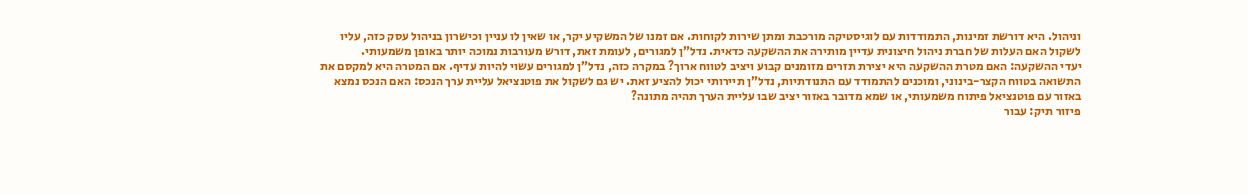וניהול. היא דורשת זמינות, התמודדות עם לוגיסטיקה מורכבת ומתן שירות לקוחות. אם זמנו של המשקיע יקר, או שאין לו עניין וכישרון בניהול עסק כזה, עליו לשקול האם העלות של חברת ניהול חיצונית עדיין מותירה את ההשקעה כדאית. נדל”ן למגורים, לעומת זאת, דורש מעורבות נמוכה יותר באופן משמעותי.
יעדי ההשקעה: האם מטרת ההשקעה היא יצירת תזרים מזומנים קבוע ויציב לטווח ארוך? במקרה כזה, נדל”ן למגורים עשוי להיות עדיף. אם המטרה היא למקסם את התשואה בטווח הקצר-בינוני, ומוכנים להתמודד עם התנודתיות, נדל”ן תיירותי יכול להציע זאת. יש גם לשקול את פוטנציאל עליית ערך הנכס: האם הנכס נמצא באזור עם פוטנציאל פיתוח משמעותי, או שמא מדובר באזור יציב שבו עליית הערך תהיה מתונה?
פיזור תיק: עבור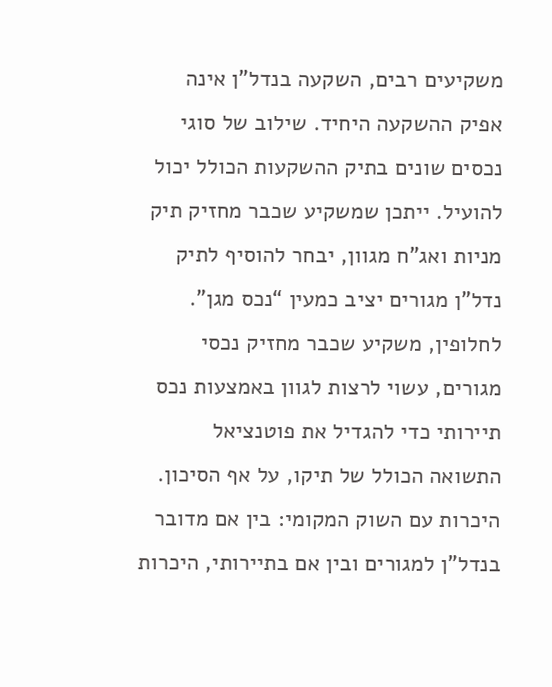משקיעים רבים, השקעה בנדל”ן אינה אפיק ההשקעה היחיד. שילוב של סוגי נכסים שונים בתיק ההשקעות הכולל יכול להועיל. ייתכן שמשקיע שכבר מחזיק תיק מניות ואג”ח מגוון, יבחר להוסיף לתיק נדל”ן מגורים יציב כמעין “נכס מגן”. לחלופין, משקיע שכבר מחזיק נכסי מגורים, עשוי לרצות לגוון באמצעות נכס תיירותי כדי להגדיל את פוטנציאל התשואה הכולל של תיקו, על אף הסיכון.
היכרות עם השוק המקומי: בין אם מדובר בנדל”ן למגורים ובין אם בתיירותי, היכרות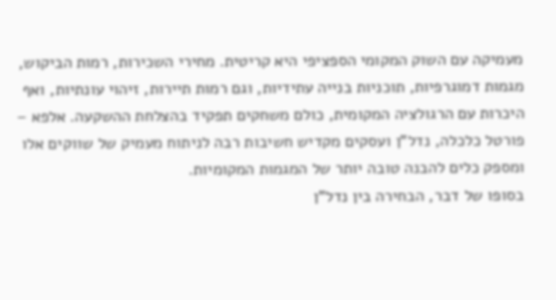מעמיקה עם השוק המקומי הספציפי היא קריטית. מחירי השכירות, רמות הביקוש, מגמות דמוגרפיות, תוכניות בנייה עתידיות, וגם רמות תיירות, זיהוי עונתיות, ואף היכרות עם הרגולציה המקומית, כולם משחקים תפקיד בהצלחת ההשקעה. אלפא – פורטל כלכלה, נדל”ן ועסקים מקדיש חשיבות רבה לניתוח מעמיק של שווקים אלו ומספק כלים להבנה טובה יותר של המגמות המקומיות.
בסופו של דבר, הבחירה בין נדל”ן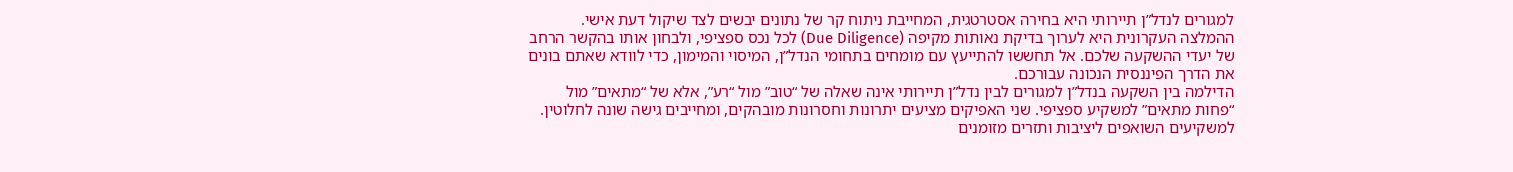למגורים לנדל”ן תיירותי היא בחירה אסטרטגית, המחייבת ניתוח קר של נתונים יבשים לצד שיקול דעת אישי. ההמלצה העקרונית היא לערוך בדיקת נאותות מקיפה (Due Diligence) לכל נכס ספציפי, ולבחון אותו בהקשר הרחב של יעדי ההשקעה שלכם. אל תחששו להתייעץ עם מומחים בתחומי הנדל”ן, המיסוי והמימון, כדי לוודא שאתם בונים את הדרך הפיננסית הנכונה עבורכם.
הדילמה בין השקעה בנדל”ן למגורים לבין נדל”ן תיירותי אינה שאלה של “טוב” מול “רע”, אלא של “מתאים” מול “פחות מתאים” למשקיע ספציפי. שני האפיקים מציעים יתרונות וחסרונות מובהקים, ומחייבים גישה שונה לחלוטין.
למשקיעים השואפים ליציבות ותזרים מזומנים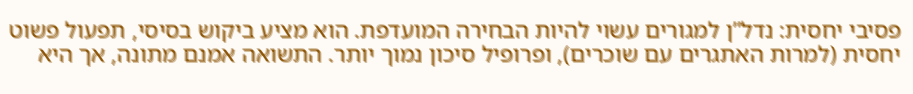פסיבי יחסית: נדל”ן למגורים עשוי להיות הבחירה המועדפת. הוא מציע ביקוש בסיסי, תפעול פשוט יחסית (למרות האתגרים עם שוכרים), ופרופיל סיכון נמוך יותר. התשואה אמנם מתונה, אך היא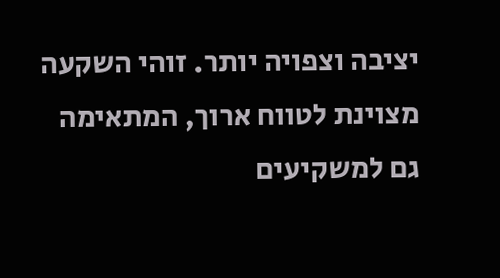יציבה וצפויה יותר. זוהי השקעה מצוינת לטווח ארוך, המתאימה גם למשקיעים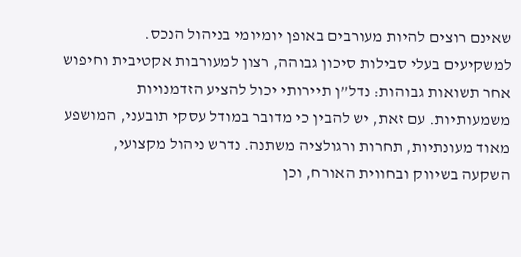שאינם רוצים להיות מעורבים באופן יומיומי בניהול הנכס.
למשקיעים בעלי סבילות סיכון גבוהה, רצון למעורבות אקטיבית וחיפוש אחר תשואות גבוהות: נדל”ן תיירותי יכול להציע הזדמנויות משמעותיות. עם זאת, יש להבין כי מדובר במודל עסקי תובעני, המושפע מאוד מעונתיות, תחרות ורגולציה משתנה. נדרש ניהול מקצועי, השקעה בשיווק ובחווית האורח, וכן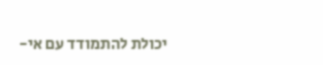יכולת להתמודד עם אי-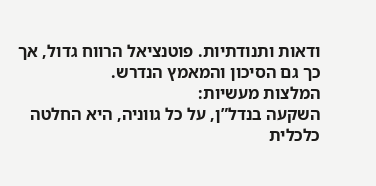ודאות ותנודתיות. פוטנציאל הרווח גדול, אך כך גם הסיכון והמאמץ הנדרש.
המלצות מעשיות:
השקעה בנדל”ן, על כל גווניה, היא החלטה כלכלית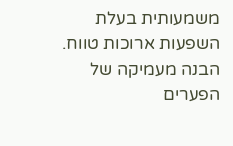משמעותית בעלת השפעות ארוכות טווח. הבנה מעמיקה של הפערים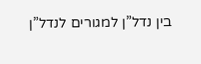בין נדל”ן למגורים לנדל”ן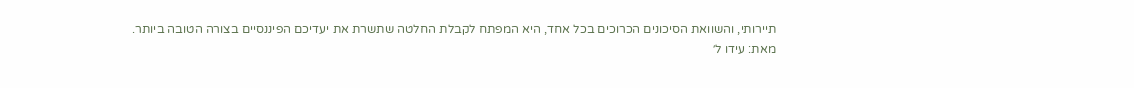תיירותי, והשוואת הסיכונים הכרוכים בכל אחד, היא המפתח לקבלת החלטה שתשרת את יעדיכם הפיננסיים בצורה הטובה ביותר.
מאת: עידו ל׳